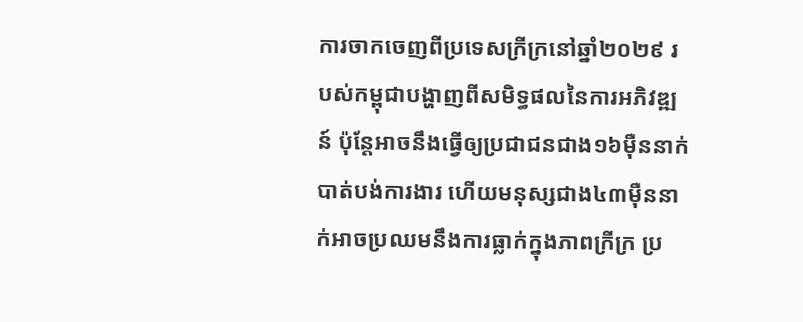ការចាកចេញពីប្រទេសក្រីក្រនៅឆ្នាំ២០២៩ របស់កម្ពុជាបង្ហាញពីសមិទ្ធផលនៃការអភិវឌ្ឍន៍ ប៉ុន្តែអាចនឹងធ្វើឲ្យប្រជាជនជាង១៦ម៉ឺននាក់បាត់បង់ការងារ ហើយមនុស្សជាង៤៣ម៉ឺននាក់អាចប្រឈមនឹងការធ្លាក់ក្នុងភាពក្រីក្រ ប្រ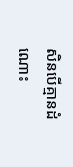សិនបើគ្មានដំណោះ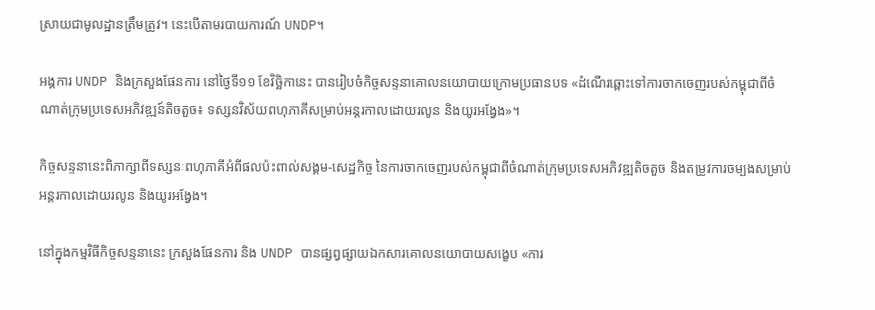ស្រាយជាមូលដ្ឋានត្រឹមត្រូវ។ នេះបើតាមរបាយការណ៍ UNDP។

អង្គការ UNDP និងក្រសួងផែនការ នៅថ្ងៃទី១១ ខែវិច្ឆិកានេះ បានរៀបចំកិច្ចសន្ទនាគោលនយោបាយក្រោមប្រធានបទ «ដំណើរឆ្ពោះទៅការចាកចេញរបស់កម្ពុជាពីចំណាត់ក្រុមប្រទេសអភិវឌ្ឍន៍តិចតួច៖ ទស្សនវិស័យពហុភាគីសម្រាប់អន្តរកាលដោយរលូន និងយូរអង្វែង»។

កិច្ចសន្ទនានេះពិភាក្សាពីទស្សនៈពហុភាគីអំពីផលប៉ះពាល់សង្គម-សេដ្ឋកិច្ច នៃការចាកចេញរបស់កម្ពុជាពីចំណាត់ក្រុមប្រទេសអភិវឌ្ឍតិចតួច និងតម្រូវការចម្បងសម្រាប់អន្តរកាលដោយរលូន និងយូរអង្វែង។

នៅក្នុងកម្មវិធីកិច្ចសន្ទនានេះ ក្រសួងផែនការ និង UNDP បានផ្សព្វផ្សាយឯកសារគោលនយោបាយសង្ខេប «ការ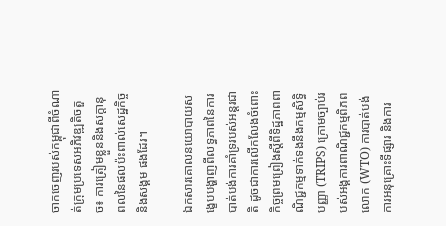ចាកចេញរបស់កម្ពុជាពីចំណាត់ក្រុមប្រទេសអភិវឌ្ឍតិចតួច៖ ការត្រៀមខ្លួននិងសក្ដានុពលនៃផលប៉ះពាល់សេដ្ឋកិច្ច និងសង្គម ផងដែរ។

ឯកសារគោលនយោបាយសង្ខេបបង្ហាញពីលទ្ធភាពនៃការបាត់បង់ការគាំទ្ររបស់អន្តរជាតិ ដូចជាការលើកលែងចំពោះកិច្ចព្រមព្រៀងស្តីពីទិដ្ឋភាពពាណិជ្ជកម្មទាក់ទងនឹងកម្មសិទ្ធិបញ្ញា (TRIPS) ក្រោមច្បាប់របស់អង្គការពាណិជ្ជកម្មពិភពលោក (WTO) ការបាត់បង់ការអនុគ្រោះទីផ្សារ និងការ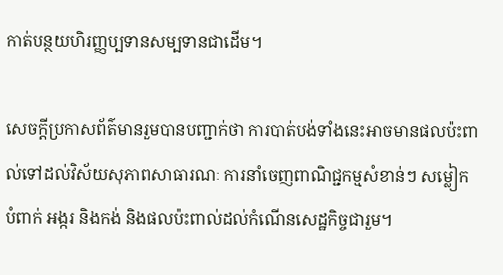កាត់បន្ថយហិរញ្ញប្បទានសម្បទានជាដើម។

សេចក្ដីប្រកាសព័ត៌មានរួមបានបញ្ជាក់ថា ការបាត់បង់ទាំងនេះអាចមានផលប៉ះពាល់ទៅដល់វិស័យសុភាពសាធារណៈ ការនាំចេញពាណិជ្ជកម្មសំខាន់ៗ សម្លៀកបំពាក់ អង្ករ និងកង់ និងផលប៉ះពាល់ដល់កំណើនសេដ្ឋកិច្ចជារួម។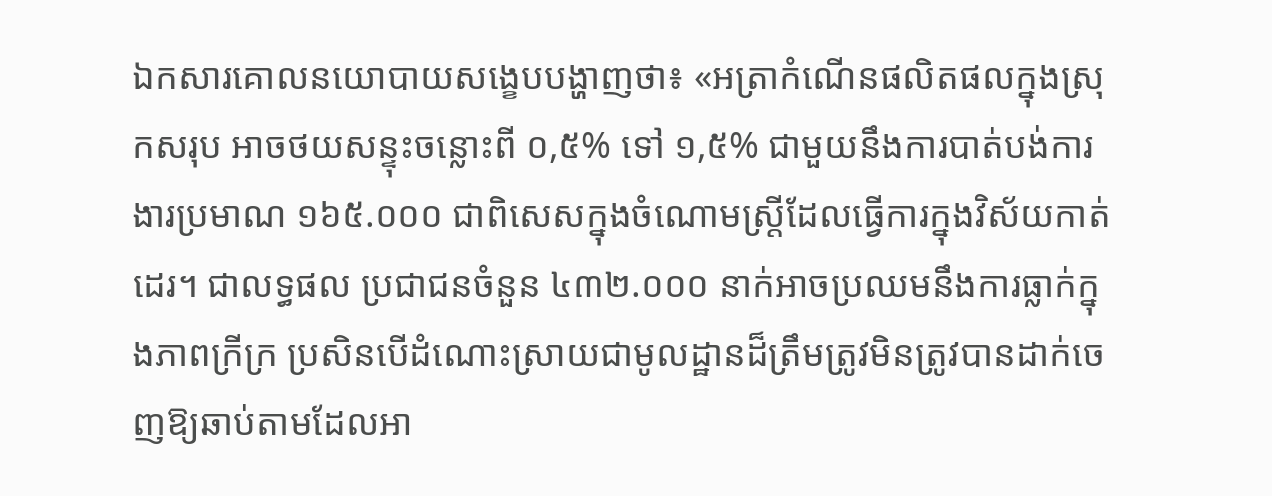ឯកសារគោលនយោបាយសង្ខេបបង្ហាញថា៖ «អត្រាកំណើនផលិតផលក្នុងស្រុកសរុប អាចថយសន្ទុះចន្លោះពី ០,៥% ទៅ ១,៥% ជាមួយនឹងការបាត់បង់ការងារប្រមាណ ១៦៥.០០០ ជាពិសេសក្នុងចំណោមស្ត្រីដែលធ្វើការក្នុងវិស័យកាត់ដេរ។ ជាលទ្ធផល ប្រជាជនចំនួន ៤៣២.០០០ នាក់អាចប្រឈមនឹងការធ្លាក់ក្នុងភាពក្រីក្រ ប្រសិនបើដំណោះស្រាយជាមូលដ្ឋានដ៏ត្រឹមត្រូវមិនត្រូវបានដាក់ចេញឱ្យឆាប់តាមដែលអា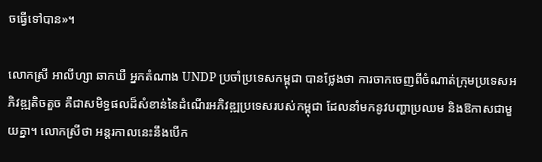ចធ្វើទៅបាន»។

លោកស្រី អាលីហ្សា ឆាកឃឺ អ្នកតំណាង UNDP ប្រចាំប្រទេសកម្ពុជា បានថ្លែងថា ការចាកចេញពីចំណាត់ក្រុមប្រទេសអភិវឌ្ឍតិចតួច គឺជាសមិទ្ធផលដ៏សំខាន់នៃដំណើរអភិវឌ្ឍប្រទេសរបស់កម្ពុជា ដែលនាំមកនូវបញ្ហាប្រឈម និងឱកាសជាមួយគ្នា។ លោកស្រីថា អន្តរកាលនេះនឹងបើក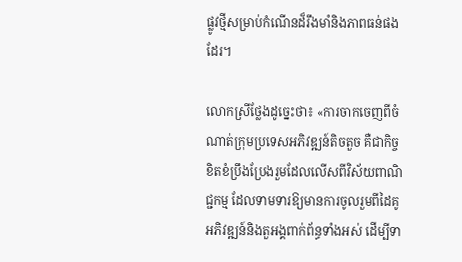ផ្លូវថ្មីសម្រាប់កំណើនដ៏រឹងមាំនិងភាពធន់ផងដែរ។

លោកស្រីថ្លែងដូច្នេះថា៖ «ការចាកចេញពីចំណាត់ក្រុមប្រទេសអភិវឌ្ឍន៍តិចតួច គឺជាកិច្ចខិតខំប្រឹងប្រែងរួមដែលលើសពីវិស័យពាណិជ្ជកម្ម ដែលទាមទារឱ្យមានការចូលរួមពីដៃគូអភិវឌ្ឍន៍និងតួអង្គពាក់ព័ន្ធទាំងអស់ ដើម្បីទា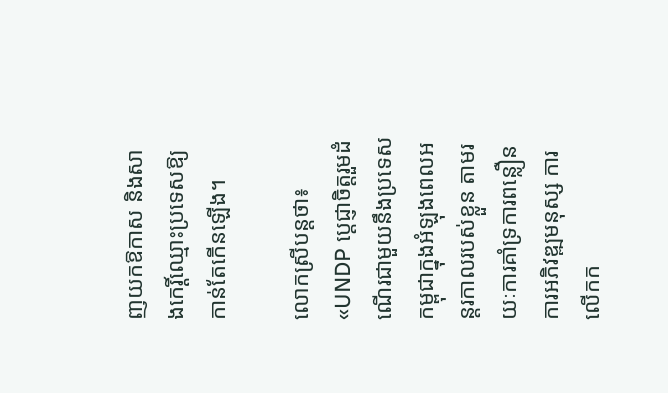ញយកឱកាស និងសាងកេរ្តិ៍ឈ្មោះប្រទេសឱ្យកាន់តែកើនឡើង។

លោកស្រីបន្តថា៖ «UNDP ប្ដេជ្ញាចិត្តរួមដំណើរជាមួយនឹងប្រទេសកម្ពុជាក្នុងអំឡុងពេលអន្តរកាលរបស់ខ្លួន តាមរយៈការគាំទ្រការពន្លឿនការអភិវឌ្ឍមនុស្ស ការលើកក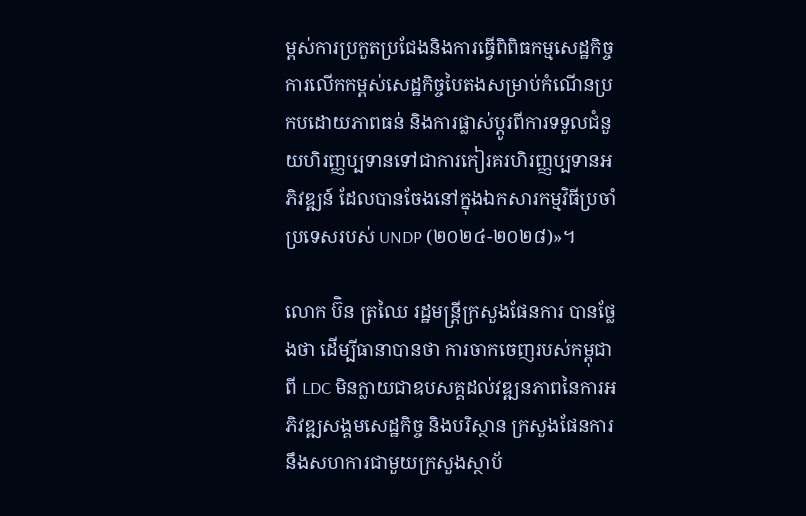ម្ពស់ការប្រកួតប្រជែងនិងការធ្វើពិពិធកម្មសេដ្ឋកិច្ច ការលើកកម្ពស់សេដ្ឋកិច្ចបៃតងសម្រាប់កំណើនប្រកបដោយភាពធន់ និងការផ្លាស់ប្តូរពីការទទួលជំនួយហិរញ្ញប្បទានទៅជាការកៀរគរហិរញ្ញប្បទានអភិវឌ្ឍន៍ ដែលបានចែងនៅក្នុងឯកសារកម្មវិធីប្រចាំប្រទេសរបស់ UNDP (២០២៤-២០២៨)»។

លោក ប៊ិន ត្រឈៃ រដ្ឋមន្ត្រីក្រសួងផែនការ បានថ្លែងថា ដើម្បីធានាបានថា ការចាកចេញរបស់កម្ពុជាពី LDC មិនក្លាយជាឧបសគ្គដល់វឌ្ឍនភាពនៃការអភិវឌ្ឍសង្គមសេដ្ឋកិច្ច និងបរិស្ថាន ក្រសួងផែនការ នឹងសហការជាមួយក្រសួងស្ថាប័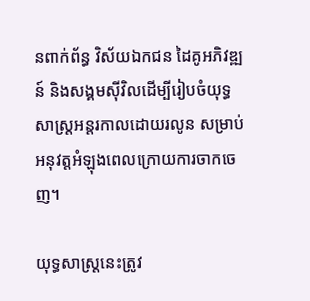នពាក់ព័ន្ធ វិស័យឯកជន ដៃគូអភិវឌ្ឍន៍ និងសង្គមស៊ីវិលដើម្បីរៀបចំយុទ្ធសាស្ត្រអន្តរកាលដោយរលូន សម្រាប់អនុវត្តអំឡុងពេលក្រោយការចាកចេញ។

យុទ្ធសាស្ត្រនេះត្រូវ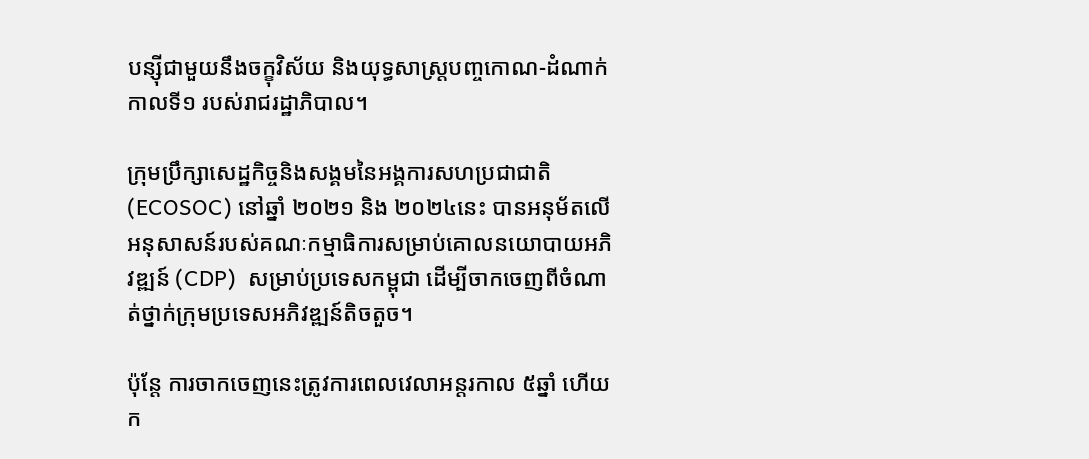បន្ស៊ីជាមួយនឹងចក្ខុវិស័យ និងយុទ្ធសាស្ត្របញ្ចកោណ-ដំណាក់កាលទី១ របស់រាជរដ្ឋាភិបាល។

ក្រុមប្រឹក្សាសេដ្ឋកិច្ចនិងសង្គមនៃអង្គការសហប្រជាជាតិ (ECOSOC) នៅឆ្នាំ ២០២១ និង ២០២៤នេះ បានអនុម័តលើអនុសាសន៍របស់គណៈកម្មាធិការសម្រាប់គោលនយោបាយអភិវឌ្ឍន៍ (CDP)  សម្រាប់ប្រទេសកម្ពុជា ដើម្បីចាកចេញពីចំណាត់ថ្នាក់ក្រុមប្រទេសអភិវឌ្ឍន៍តិចតួច។

ប៉ុន្តែ ការចាកចេញនេះត្រូវការពេលវេលាអន្តរកាល ៥ឆ្នាំ ហើយក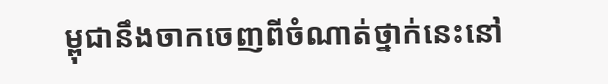ម្ពុជានឹងចាកចេញពីចំណាត់ថ្នាក់នេះនៅ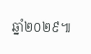ឆ្នាំ២០២៩៕